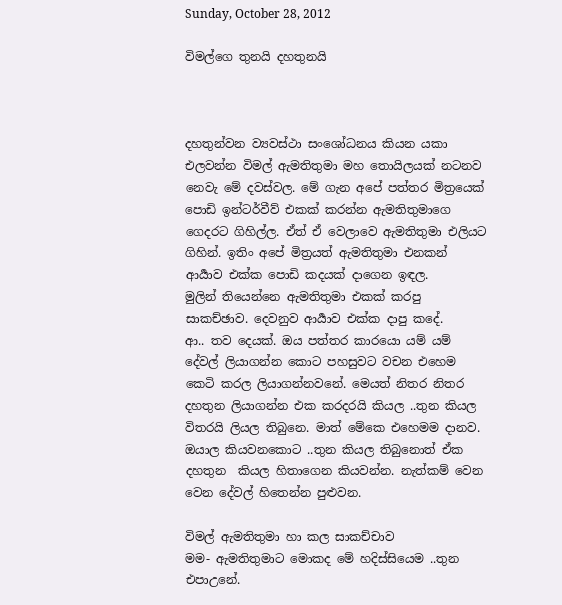Sunday, October 28, 2012

විමල්ගෙ තුනයි දහතුනයි



දහතුන්වන ව්‍යවස්ථා සංශෝධනය කියන යකා එලවන්න විමල් ඇමතිතුමා මහ තොයිලයක් නටනව නෙවැ මේ දවස්වල. මේ ගැන අපේ පත්තර මිත්‍රයෙක් පොඩි ඉන්ටර්වීව් එකක් කරන්න ඇමතිතුමාගෙ ගෙදරට ගිහිල්ල. ඒත් ඒ වෙලාවෙ ඇමතිතුමා එලියට ගිහින්. ඉතිං අපේ මිත්‍රයත් ඇමතිතුමා එනකන් ආර්‍යාව එක්ක පොඩි කදයක් දාගෙන ඉඳල.
මුලින් තියෙන්නෙ ඇමතිතුමා එකක් කරපු සාකච්ඡාව. දෙවනුව ආර්‍යාව එක්ක දාපු කදේ.
ආ.. තව දෙයක්. ඔය පත්තර කාරයො යම් යම් දේවල් ලියාගන්න කොට පහසුවට වචන එහෙම කෙටි කරල ලියාගන්නවනේ. මෙයත් නිතර නිතර දහතුන ලියාගන්න එක කරදරයි කියල ..තුන කියල විතරයි ලියල තිබුනෙ. මාත් මේකෙ එහෙමම දානව. ඔයාල කියවනකොට ..තුන කියල තිබුනොත් ඒක දහතුන  කියල හිතාගෙන කියවන්න. නැත්කම් වෙන වෙන දේවල් හිතෙන්න පුළුවන.

විමල් ඇමතිතුමා හා කල සාකච්චාව
මම- ඇමතිතුමාට මොකද මේ හදිස්සියෙම ..තුන එපාඋනේ.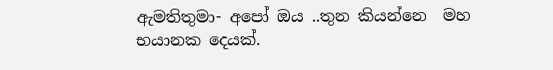ඇමතිතුමා- අපෝ ඔය ..තුන කියන්නෙ  මහ භයානක දෙයක්.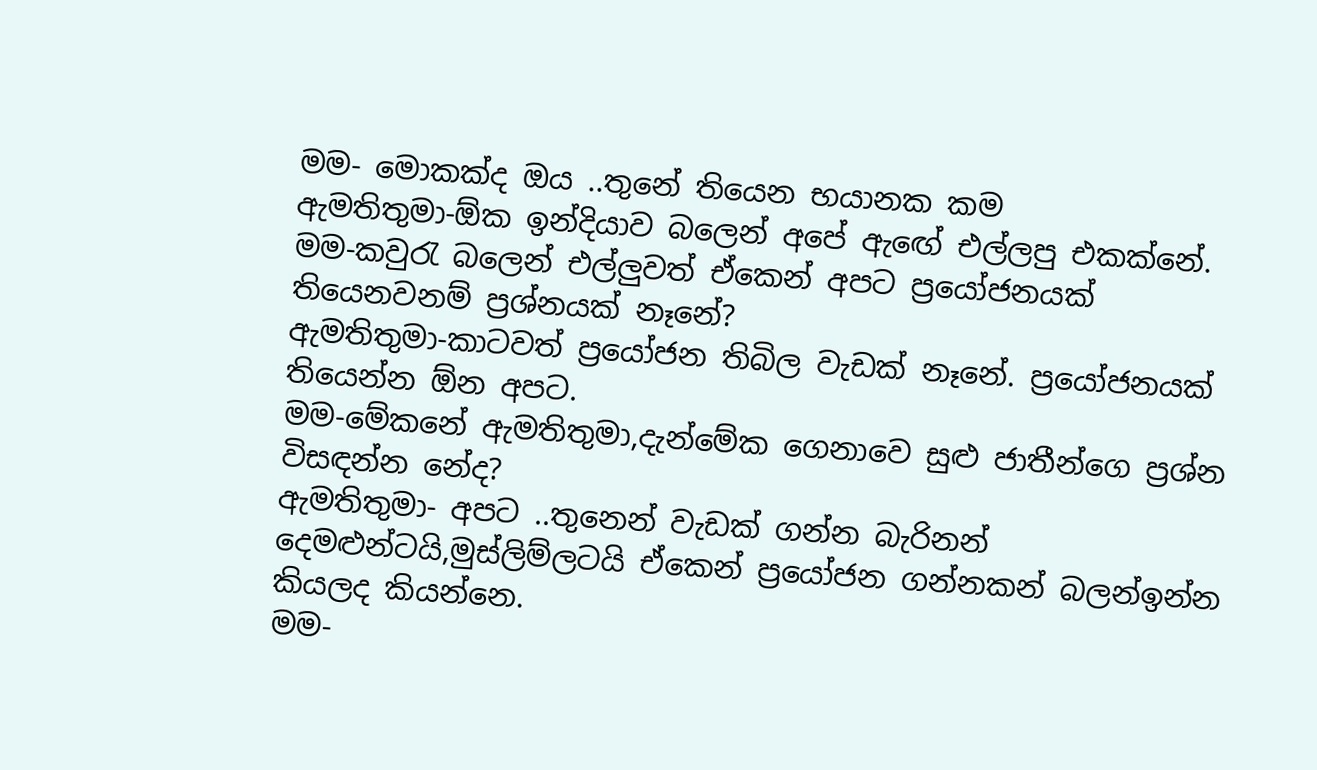මම- මොකක්ද ඔය ..තුනේ තියෙන භයානක කම
ඇමතිතුමා-ඕක ඉන්දියාව බලෙන් අපේ ඇ‍ඟේ එල්ලපු එකක්නේ.
මම-කවුරැ බලෙන් එල්ලුවත් ඒකෙන් අපට ප්‍රයෝජනයක් තියෙනවනම් ප්‍රශ්නයක් නෑනේ?
ඇමතිතුමා-කාටවත් ප්‍රයෝජන තිබිල වැඩක් නෑනේ. ප්‍රයෝජනයක් තියෙන්න ඕන අපට.
මම-මේකනේ ඇමතිතුමා,දැන්මේක ගෙනාවෙ සුළු ජාතීන්ගෙ ප්‍රශ්න විසඳන්න නේද?
ඇමතිතුමා- අපට ..තුනෙන් වැඩක් ගන්න බැරිනන් දෙමළුන්ටයි,මුස්ලිම්ලටයි ඒකෙන් ප්‍රයෝජන ගන්නකන් බලන්ඉන්න කියලද කියන්නෙ.
මම-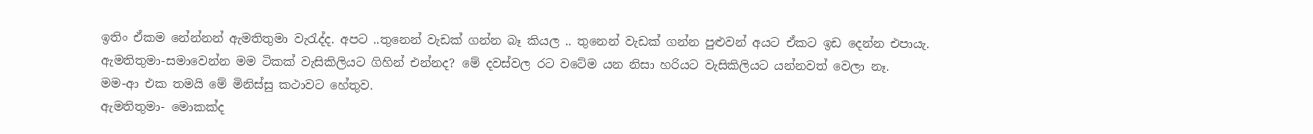ඉතිං ඒකම නේන්නන් ඇමතිතුමා වැරැද්ද. අපට ..තුනෙන් වැඩක් ගන්න බෑ කියල .. තුනෙන් වැඩක් ගන්න පුළුවන් අයට ඒකට ඉඩ දෙන්න එපායැ.
ඇමතිතුමා-සමාවෙන්න මම ටිකක් වැසිකිලියට ගිහින් එන්නද? මේ දවස්වල රට වටේම යන නිසා හරියට වැසිකිලියට යන්නවත් වෙලා නෑ.
මම-ආ එක තමයි මේ මිනිස්සු කථාවට හේතුව.
ඇමතිතුමා- මොකක්ද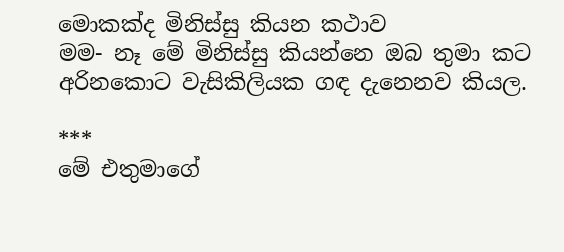මොකක්ද මිනිස්සු කියන කථාව
මම- නෑ මේ මිනිස්සු කියන්නෙ ඔබ තුමා කට අරිනකොට වැසිකිලියක ගඳ දැනෙනව කියල.

***
මේ එතුමාගේ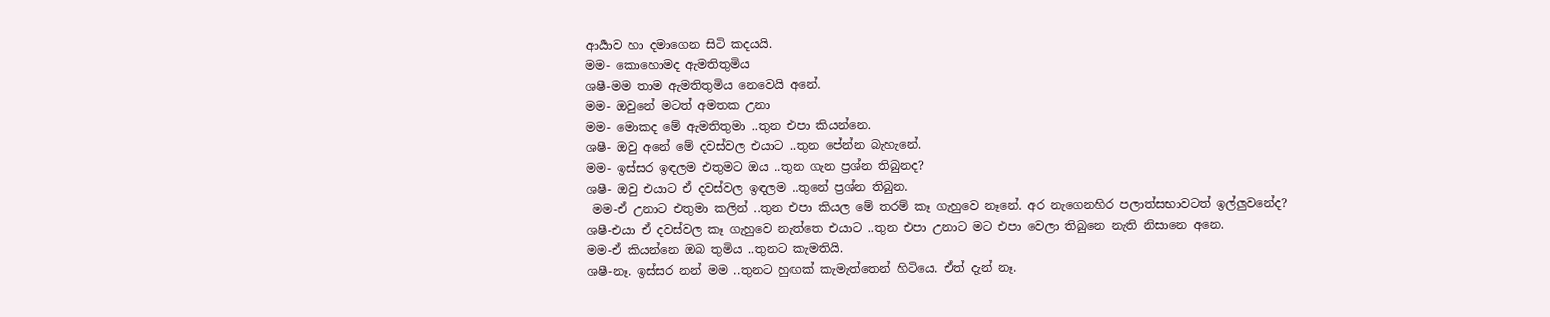ආර්‍යාව හා දමාගෙන සිටි කදයයි.
මම- කොහොමද ඇමතිතුමිය
ශෂී-මම තාම ඇමතිතුමිය නෙවෙයි අනේ.
මම- ඔවුනේ මටත් අමතක උනා
මම- මොකද මේ ඇමතිතුමා ..තුන එපා කියන්නෙ.
ශෂී- ඔවු අනේ මේ දවස්වල එයාට ..තුන පේන්න බැහැනේ.
මම- ඉස්සර ඉඳලම එතුමට ඔය ..තුන ගැන ප්‍රශ්න තිබුනද?
ශෂී- ඔවු එයාට ඒ දවස්වල ඉඳලම ..තුනේ ප්‍රශ්න තිබුන.
 මම-ඒ උනාට එතුමා කලින් ..තුන එපා කියල මේ තරම් කෑ ගැහුවෙ නෑනේ. අර නැගෙනහිර පලාත්සභාවටත් ඉල්ලුවනේද?
ශෂී-එයා ඒ දවස්වල කෑ ගැහුවෙ නැත්තෙ එයාට ..තුන එපා උනාට මට එපා වෙලා තිබුනෙ නැති නිසානෙ අනෙ.
මම-ඒ කියන්නෙ ඔබ තුමිය ..තුනට කැමතියි.
ශෂී-නෑ. ඉස්සර නන් මම ..තුනට හුඟක් කැමැත්තෙන් හිටියෙ. ඒත් දැන් නෑ.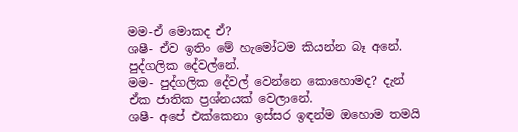මම-ඒ මොකද ඒ?
ශෂී- ඒව ඉතිං මේ හැමෝටම කියන්න බෑ අනේ. පුද්ගලික දේවල්නේ.
මම- පුද්ගලික දේවල් වෙන්නෙ කොහොමද? දැන් ඒක ජාතික ප්‍රශ්නයක් වෙලානේ.
ශෂී- අපේ එක්කෙනා ඉස්සර ඉඳන්ම ඔහොම තමයි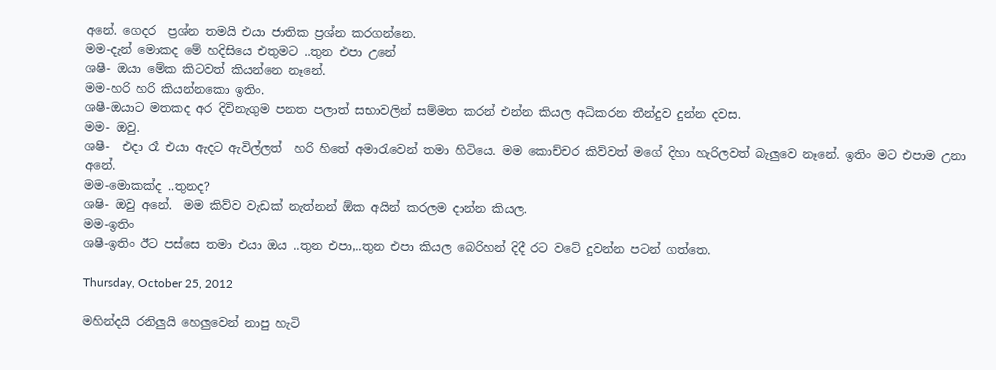අනේ. ගෙදර  ප්‍රශ්න තමයි එයා ජාතික ප්‍රශ්න කරගන්නෙ.
මම-දැන් මොකද මේ හදිසියෙ එතුමට ..තුන එපා උනේ
ශෂී- ඔයා මේක කිටවත් කියන්නෙ නෑනේ.
මම-හරි හරි කියන්නකො ඉතිං.
ශෂී-ඔයාට මතකද අර දිවිනැගුම පනත පලාත් සභාවලින් සම්මත කරන් එන්න කියල අධිකරන තීන්දුව දුන්න දවස.
මම- ඔවු.
ශෂී-  එදා රෑ එයා ඇදට ඇවිල්ලත්  හරි හිතේ අමාරැවෙන් තමා හිටියෙ. මම කොච්චර කිව්වත් මගේ දිහා හැරිලවත් බැලුවෙ නෑනේ. ඉතිං මට එපාම උනා අනේ.
මම-මොකක්ද ..තුනද?
ශෂි- ඔවු අනේ.  මම කිව්ව වැඩක් නැත්නන් ඕක අයින් කරලම දාන්න කියල.
මම-ඉතිං
ශෂී-ඉතිං ඊට පස්සෙ තමා එයා ඔය ..තුන එපා,..තුන එපා කියල බෙරිහන් දිදී රට වටේ දුවන්න පටන් ගත්තෙ.

Thursday, October 25, 2012

මහින්දයි රනිලුයි හෙලුවෙන් නාපු හැටි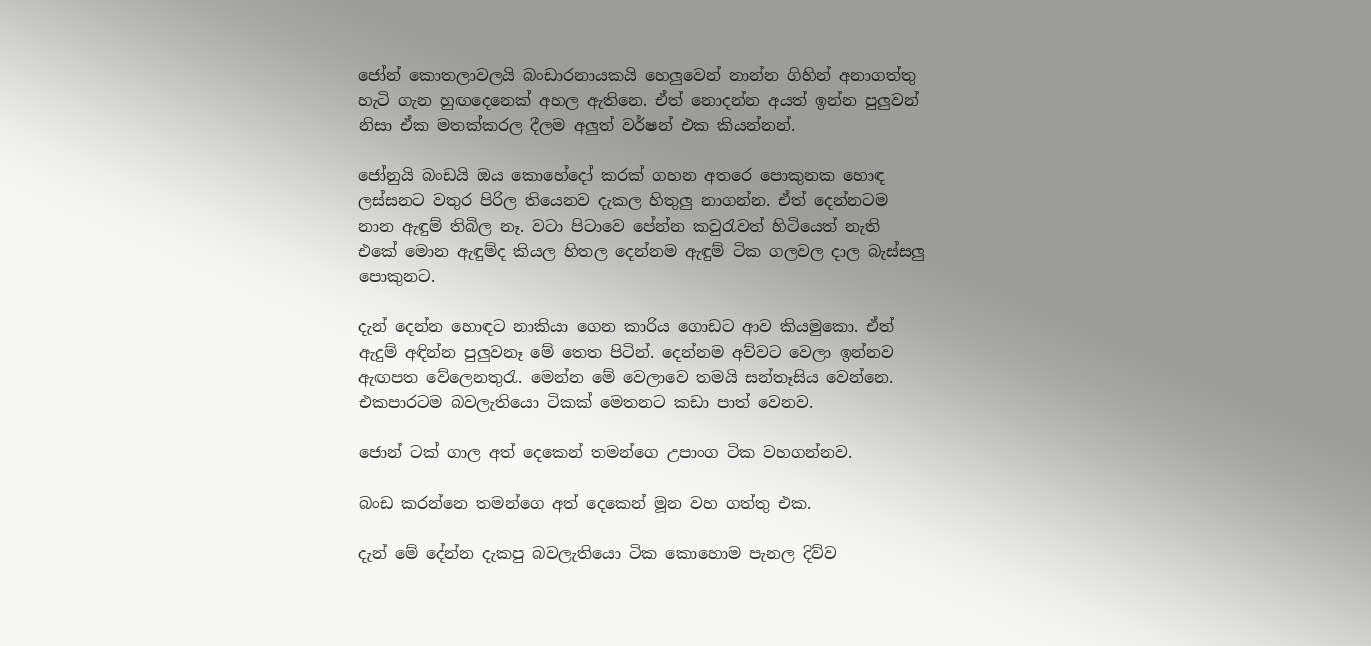ජෝන් කොතලාවලයි බංඩාරනායකයි හෙලුවෙන් නාන්න ගිහින් අනාගත්තු හැටි ගැන හුඟදෙනෙක් අහල ඇතිනෙ. ඒත් නොදන්න අයත් ඉන්න පුලුවන් නිසා ඒක මතක්කරල දීලම අලුත් වර්ෂන් එක කියන්නන්.

ජෝනුයි බංඩයි ඔය කොහේදෝ කරක් ගහන අතරෙ පොකුනක හොඳ ලස්සනට වතුර පිරිල තියෙනව දැකල හිතුලු නාගන්න. ඒත් දෙන්නටම නාන ඇඳුම් තිබිල නෑ. වටා පිටාවෙ පේන්න කවුරැවත් හිටියෙත් නැති එකේ මොන ඇඳුම්ද කියල හිතල දෙන්නම ඇඳුම් ටික ගලවල දාල බැස්සලු පොකුනට.

දැන් දෙන්න හොඳට නාකියා ගෙන කාරිය ගොඩට ආව කියමුකො. ඒත් ඇදුම් අඳින්න පුලුවනෑ මේ තෙත පිටින්. දෙන්නම අව්වට වෙලා ඉන්නව ඇඟපත වේලෙනතුරැ. මෙන්න මේ වෙලාවෙ තමයි සන්තෑසිය වෙන්නෙ. එකපාරටම බවලැතියො ටිකක් මෙතනට කඩා පාත් වෙනව.

ජොන් ටක් ගාල අත් දෙකෙන් තමන්ගෙ උපාංග ටික වහගන්නව.

බංඩ කරන්නෙ තමන්ගෙ අත් දෙකෙන් මූන වහ ගත්තු එක.

දැන් මේ දේන්න දැකපු බවලැතියො ටික කොහොම පැනල දිව්ව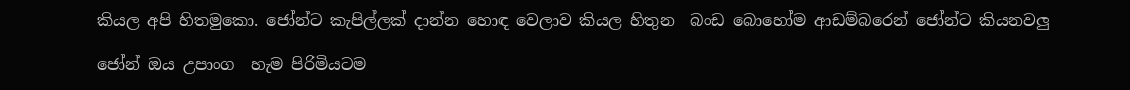කියල අපි හිතමුකො. ජෝන්ට කැපිල්ලක් දාන්න හොඳ වෙලාව කියල හිතුන  බංඩ බොහෝම ආඩම්බරෙන් ජෝන්ට කියනවලු

ජෝන් ඔය උපාංග  හැම පිරිමියටම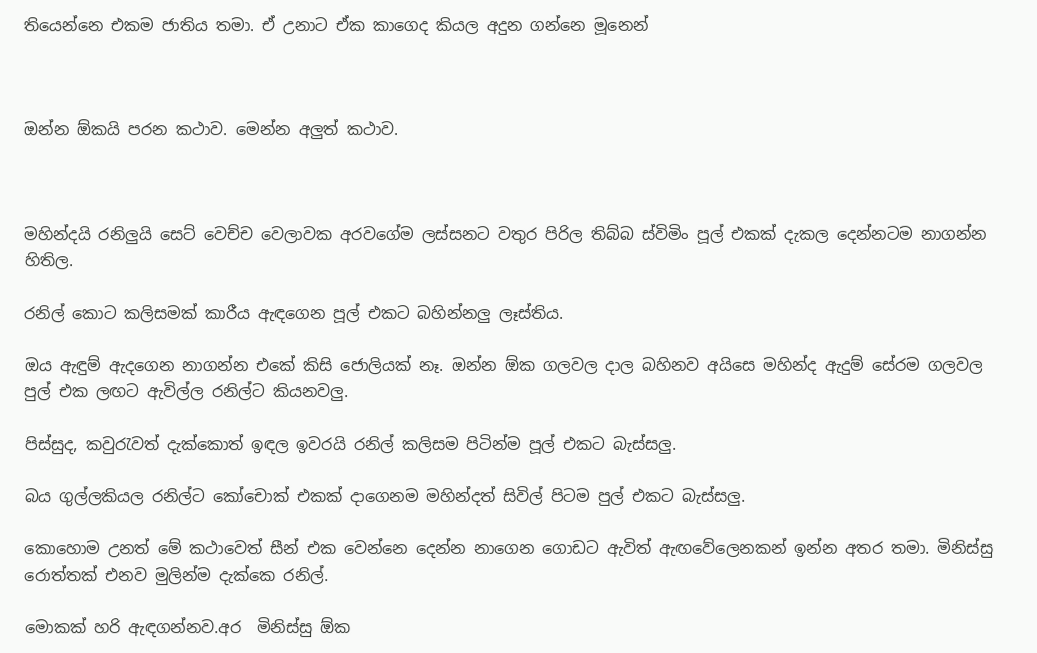තියෙන්නෙ එකම ජාතිය තමා. ඒ උනාට ඒක කාගෙද කියල අදුන ගන්නෙ මූනෙන්



ඔන්න ඕකයි පරන කථාව. මෙන්න අලුත් කථාව.



මහින්දයි රනිලුයි සෙට් වෙච්ච වෙලාවක අරවගේම ලස්සනට වතුර පිරිල තිබ්බ ස්විමිං පූල් එකක් දැකල දෙන්නටම නාගන්න හිතිල.

රනිල් කොට කලිසමක් කාරීය ඇඳගෙන පූල් එකට බහින්නලු ලෑස්තිය.

ඔය ඇඳුම් ඇදගෙන නාගන්න එකේ කිසි ජොලියක් නෑ. ඔන්න ඕක ගලවල දාල බහිනව අයිසෙ මහින්ද ඇදුම් සේරම ගලවල ‍  පුල් එක ලඟට ඇවිල්ල රනිල්ට කියනවලු.

පිස්සුද, කවුරැවත් දැක්කොත් ඉඳල ඉවරයි රනිල් කලිසම පිටින්ම පූල් එකට බැස්සලු.

බය ගුල්ලකියල රනිල්ට කෝචොක් එකක් දාගෙනම මහින්දත් සිවිල් පිටම පුල් එකට බැස්සලු.

කොහොම උනත් මේ කථාවෙත් සීන් එක වෙන්නෙ දෙන්න ‍නාගෙන ගොඩට ඇවිත් ඇඟවේලෙනකන් ඉන්න අතර තමා. මිනිස්සු රොත්තක් එනව මුලින්ම දැක්කෙ රනිල්.

මොකක් හරි ඇඳගන්නව.අර  මිනිස්සු ඕක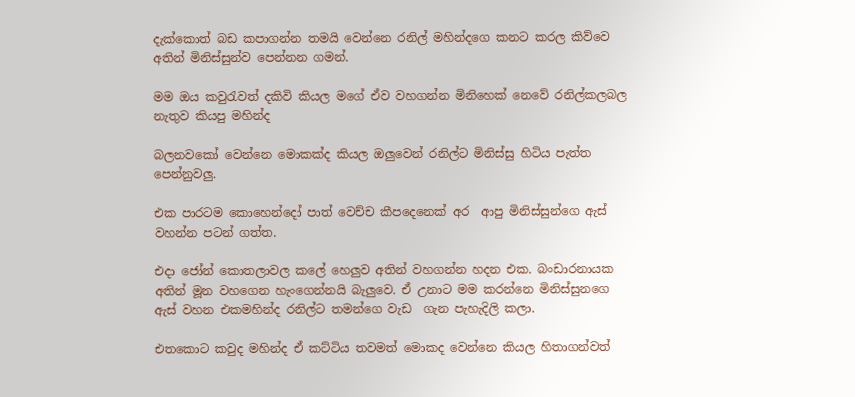දැක්කොත් බඩ කපාගන්න තමයි වෙන්නෙ රනිල් මහින්දගෙ කනට කරල කිව්වෙ අතින් මිනිස්සුන්ව පෙන්නන ගමන්.

මම ඔය කවුරැවත් දකිවි කියල මගේ ඒව වහගන්න මිනිහෙක් නෙවේ රනිල්කලබල නැතුව කියපු මහින්ද

බලනවකෝ වෙන්නෙ මොකක්ද කියල ඔලුවෙන් රනිල්ට මිනිස්සු හිටිය පැත්ත පෙන්නුවලු.

එක පාරටම කොහෙන්දෝ පාත් වෙච්ච කීපදෙනෙක් අර  ආපු මිනිස්සු‍න්ගෙ ඇස් වහන්න පටන් ගත්ත.

එදා ජෝන් කොතලාවල කලේ හෙලුව අතින් වහගන්න හදන එක. බංඩාරනායක අතින් මූන වහගෙන හැංගෙන්නයි බැලුවෙ. ඒ උනාට මම කරන්නෙ මිනිස්සුනගෙ ඇස් වහන එකමහින්ද රනිල්ට තමන්ගෙ වැඩ  ගැන පැහැදිලි කලා.

එතකොට කවුද මහින්ද ඒ කට්ටිය තවමත් මොකද වෙන්නෙ කියල හිතාගන්වත්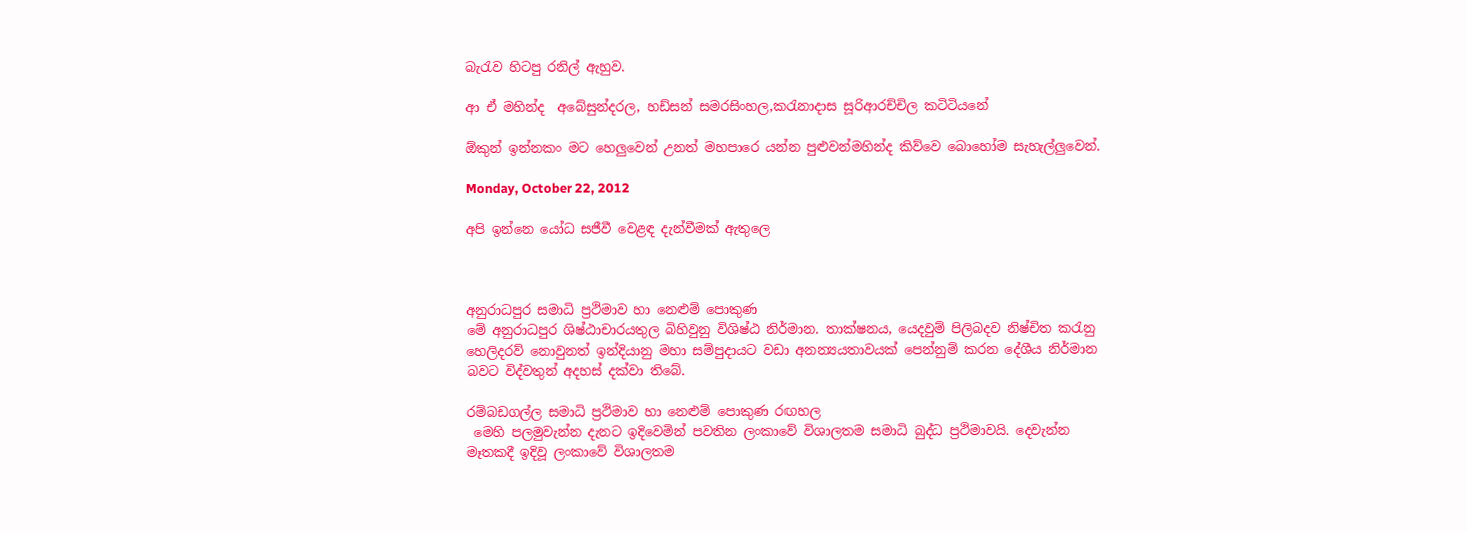බැරැව හිටපු රනිල් ඇහුව.

ආ ඒ මහින්ද  අබේසුන්දරල, හඩ්සන් සමරසිංහල,කරැනාදාස සූරිආරච්චිල කටිටියනේ

ඕකුන් ඉන්නකං මට හෙලුවෙන් උනත් මහපාරෙ යන්න පුළුවන්මහින්ද කිව්වෙ බොහෝම සැහැල්ලුවෙන්.

Monday, October 22, 2012

අපි ඉන්නෙ යෝධ සජීවී වෙළඳ දැන්වීමක් ඇතුලෙ



අනුරාධපුර සමාධි ප්‍රථිමාව හා නෙළුම් පොකුණ
මේ අනුරාධපුර ශිෂ්ඨාචාරයතුල බිහිවුනු විශිෂ්ඨ නිර්මාන. තාක්ෂනය, යෙදවුම් පිලිබදව නිෂ්චිත කරැනු හෙලිදරව් නොවුනත් ඉන්දියානු මහා සම්පුදායට වඩා අනන්‍යයතාවයක් පෙන්නුම් කරන දේශීය නිර්මාන බවට විද්වතුන් අදහස් දක්වා තිබේ.

රම්බඩගල්ල සමාධි ප්‍රථිමාව හා නෙළුම් පොකුණ රඟහල
 මෙහි පලමුවැන්න දැනට ඉදිවෙමින් පවතින ලංකාවේ විශාලතම සමාධි බුද්ධ ප්‍රථිමාවයි. දෙවැන්න මෑතකදී ඉදිවූ ලංකාවේ විශාලතම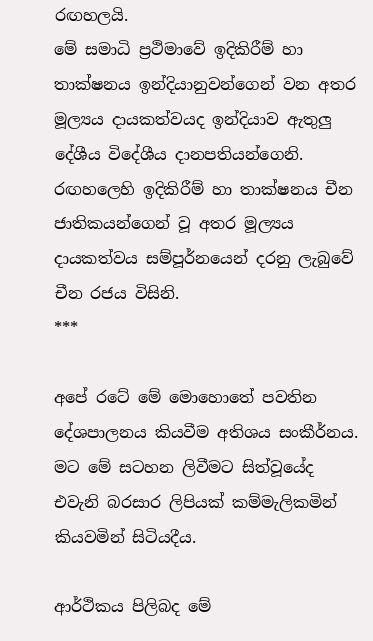රඟහලයි.
මේ සමාධි ප්‍රථිමාවේ ඉදිකිරීම් හා තාක්ෂනය ඉන්දියානුවන්ගෙන් වන අතර මූල්‍යය දායකත්වයද ඉන්දියාව ඇතුලු දේශීය විදේශීය දානපතියන්ගෙනි.
රඟහලෙහි ඉදිකිරීම් හා තාක්ෂනය චීන ජාතිකයන්ගෙන් වූ අතර මූල්‍යය දායකත්වය සම්පූර්නයෙන් දරනු ලැබුවේ චීන රජය විසිනි.
***

අපේ රටේ මේ මොහොතේ පවතින දේශපාලනය කියවීම අතිශය සංකීර්නය. මට මේ සටහන ලිවීමට සිත්වූයේද එවැනි බරසාර ලිපියක් කම්මැලිකමින් කියවමින් සිටියදීය.

ආර්ථිකය පිලිබද මේ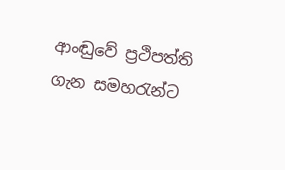ආංඬුවේ ප්‍රථිපත්ති ගැන සමහරැන්ට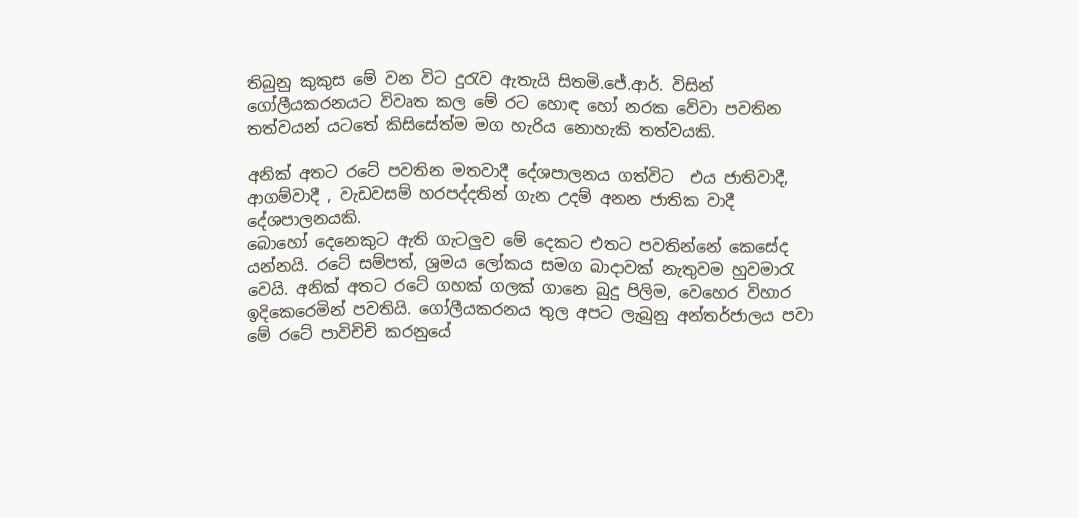තිබුනු කුකුස මේ වන විට දුරැව ඇතැයි සිතමි.ජේ.ආර්. විසින් ගෝලීයකරනයට විවෘත කල මේ රට හොඳ හෝ නරක වේවා පවතින තත්වයන් යටතේ කිසිසේත්ම මග ‍හැරිය නොහැකි තත්වයකි.

අනික් අතට රටේ පවතින මතවාදී දේශපාලනය ගත්විට  එය ජාතිවාදී, ආගම්වාදී , වැඩවසම් හරපද්දතින් ගැන උදම් අනන ජාතික වාදී දේශපාලනයකි.
බොහෝ දෙනෙකුට ඇති ගැටලුව මේ දෙකට එතට පවතින්නේ කෙසේද යන්නයි. රටේ සම්පත්, ශ්‍රමය ‍ලෝකය සමග බාදාවක් නැතුවම හුවමාරැ වෙයි. අනික් අතට රටේ ගහක් ගලක් ගානෙ බුදු පිලිම, වෙහෙර විහාර ඉදිකෙරෙමින් පවතියි. ගෝලීයකරනය තුල අපට ලැබුනු අන්තර්ජාලය පවා මේ රටේ පාවිචිචි කරනුයේ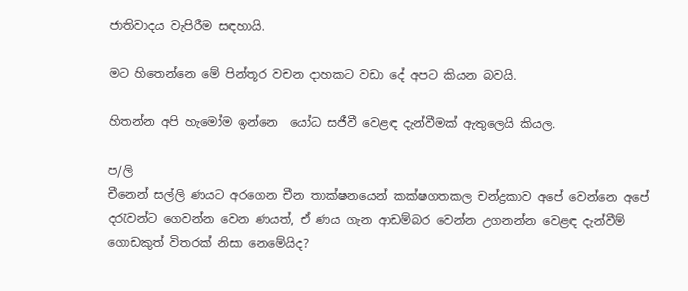ජාතිවාදය වැපිරීම සඳහායි.

මට හිතෙන්නෙ මේ පින්තූර වචන දාහකට වඩා දේ අපට කියන බවයි.

හිතන්න අපි ‍හැමෝම ඉන්නෙ  යෝධ සජීවී වෙළඳ දැන්වීමක් ඇතුලෙයි කියල.

ප/ලි
චීනෙන් සල්ලි ණයට අරගෙන චීන තාක්ෂනයෙන් කක්ෂගතකල චන්ද්‍රකාව අපේ වෙන්නෙ අපේ දරැවන්ට ගෙවන්න වෙන ණයත්, ඒ ණය ගැන ආඩම්බර වෙන්න උගනන්න වෙළඳ දැන්වීම් ගොඩකුත් විතරක් නිසා නෙමේයිද?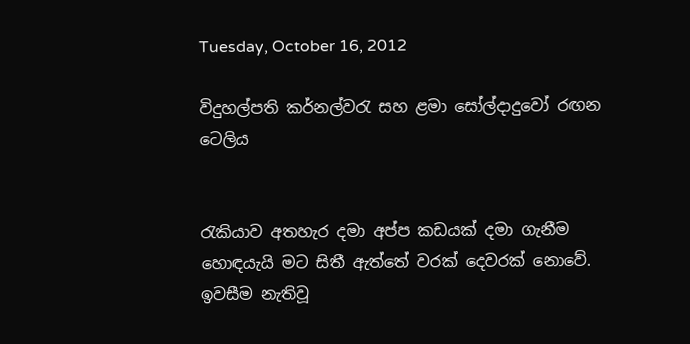Tuesday, October 16, 2012

විදුහල්පති කර්නල්වරැ සහ ළමා සෝල්දාදුවෝ රඟන ටෙලිය


රැකියාව අතහැර දමා අප්ප කඩයක් දමා ගැනීම හොඳයැයි මට සිතී ඇත්තේ වරක් දෙවරක් නොවේ. ඉවසීම නැතිවූ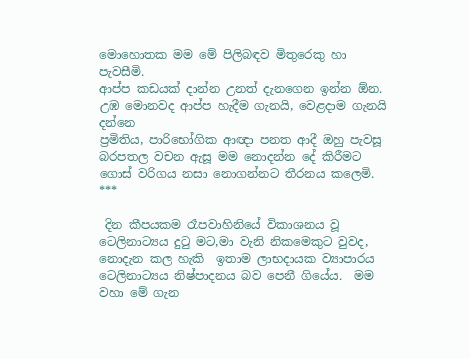මොහොතක මම මේ පිලිබඳව මිතුරෙකු හා පැවසීමි.
ආප්ප කඩයක් දාන්න උනත් දැනගෙන ඉන්න ඕන. උඹ මොනවද ආප්ප හැදීම ගැනයි, වෙළදාම ගැනයි දන්නෙ
ප්‍රමිතිය, පාරිභෝගික ආඥා පනත ආදී ඔහු පැවසූ බරපතල වචන ඇසූ මම නොදන්න දේ කිරීමට ගොස් වරිගය නසා නොගන්නට තීරනය කලෙමි.
***

 දින කීපයකම රෑපවාහිනියේ විකාශනය වූ ටෙලිනාට්‍යය දුටු මට,මා වැනි නිකමෙකුට වුවද, නොදැන කල හැකි  ඉතාම ලාභදායක ව්‍යාපාරය ටෙලිනාට්‍යය නිෂ්පාදනය බව පෙනී ගියේය.  මම වහා මේ ගැන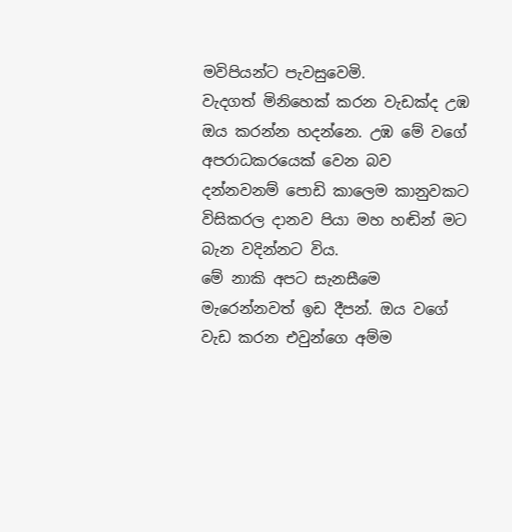මවිපියන්ට පැවසුවෙමි.
වැදගත් මිනිහෙක් කරන වැඩක්ද උඹ ඔය කරන්න හදන්නෙ. උඹ මේ වගේ අපරාධකරයෙක් වෙන බව දන්නවනම් පොඩි කාලෙම කානුවකට විසිකරල දානව පියා මහ හඬින් මට බැන වදින්නට විය.
මේ නාකි අපට සැනසීමෙ මැරෙන්නවත් ඉඩ දීපන්. ඔය වගේ වැඩ කරන එවුන්ගෙ අම්ම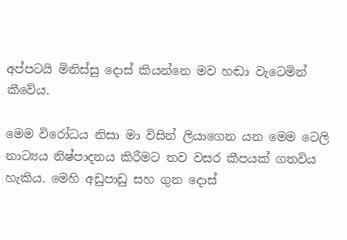අප්පටයි මිනිස්සු දොස් කියන්නෙ මව හඬා වැටෙමින් කීවේය.

මෙම විරෝධය නිසා මා විසින් ලියාගෙන යන මෙම ටෙලි නාට්‍යය නිෂ්පාදනය කිරීමට තව වසර කීපයක් ගතවිය හැකිය. මෙහි අඩුපාඩු සහ ගුන දොස්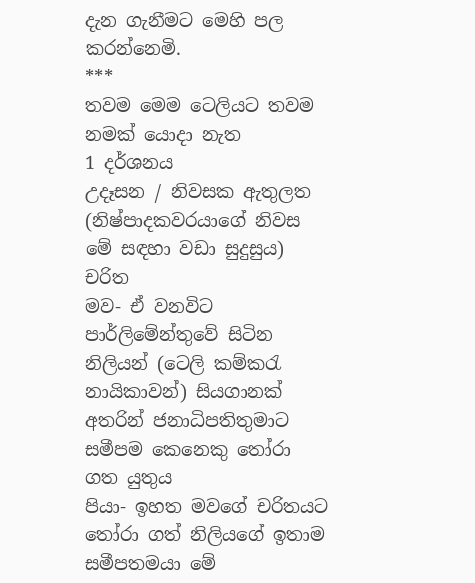දැන ගැනීමට මෙහි පල කරන්නෙමි.
***
තවම මෙම ටෙලියට තවම නමක් යොදා නැත
1 දර්ශනය
උදෑසන / නිවසක ඇතුලත (නිෂ්පාදකවරයාගේ නිවස මේ සඳහා වඩා සුදුසුය)
චරිත
මව- ඒ වනවිට පාර්ලිමේන්තුවේ සිටින නිලියන් (ටෙලි කම්කරැ නායිකාවන්) සියගානක්   අතරින් ජනාධිපතිතුමාට සමීපම කෙනෙකු තෝරා ගත යුතුය
පියා- ඉහත මවගේ චරිතයට තෝරා ගත් නිලියගේ ඉතාම සමීපතමයා මේ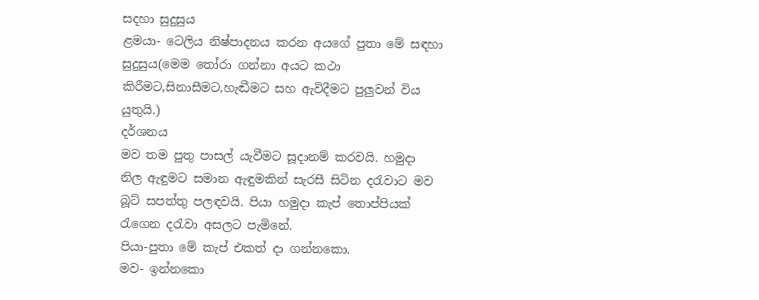සදහා සුදුසුය
ළමයා- ටෙලිය නිෂ්පාදනය කරන අයගේ පුතා මේ සඳහා සුදුසුය(මෙම තෝරා ගන්නා අයට කථා කිරීමට,සිනාසීමට,හැඬීමට සහ ඇවිදීමට පුලුවන් විය යුතුයි.)
දර්ශනය
මව තම පුතු පාසල් යැවීමට සූදානම් කරවයි. හමුදා නිල ඇඳුමට සමාන ඇඳුමකින් සැරසී සිටින දරැවාට මව බූට් සපත්තු පලඳවයි. පියා හමුදා කැප් තොප්පියක් රැගෙන දරැවා අසලට පැමිනේ.
පියා-පුතා මේ කැප් එකත් දා ගන්නකො.
මව- ඉන්නකො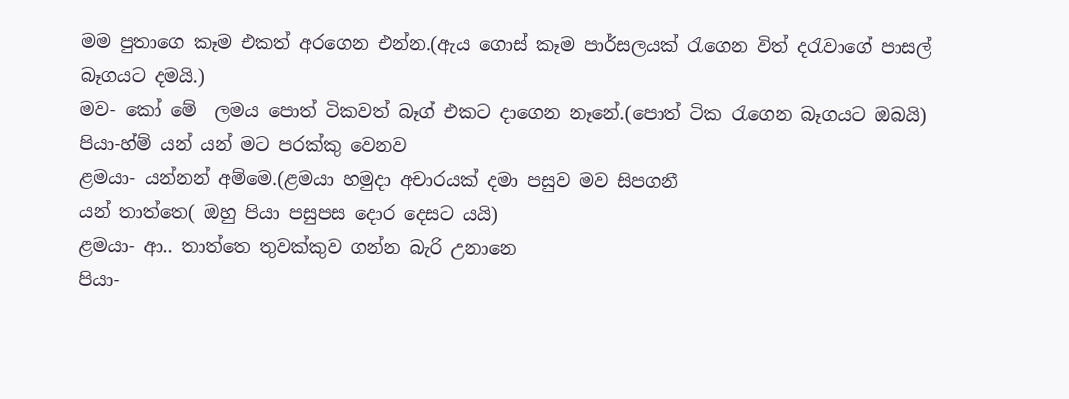මම පුතාගෙ කෑම එකත් අරගෙන එන්න.(ඇය ගොස් කෑම පාර්සලයක් රැගෙන විත් දරැවාගේ පාසල් බෑගයට දමයි.)
මව- කෝ මේ  ලමය පොත් ටිකවත් බෑග් එකට දාගෙන නෑනේ.(පොත් ටික රැගෙන බෑගයට ඔබයි)
පියා-හ්ම් යන් යන් මට පරක්කු වෙනව
ළමයා- යන්නන් අම්මෙ.(ළමයා හමුදා අචාරයක් දමා පසුව මව සිපගනී
යන් තාත්තෙ( ඔහු පියා පසුපස දොර දෙසට යයි)
ළමයා- ආ.. තාත්තෙ තුවක්කුව ගන්න බැරි උනානෙ
පියා-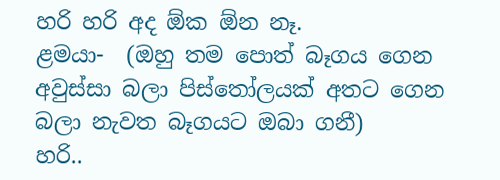හරි හරි අද ඕක ඕන නෑ.
ළමයා-  (ඔහු තම පොත් බෑගය ගෙන අවුස්සා බලා පිස්තෝලයක් අතට ගෙන බලා නැවත බෑගයට ඔබා ගනී)
හරි..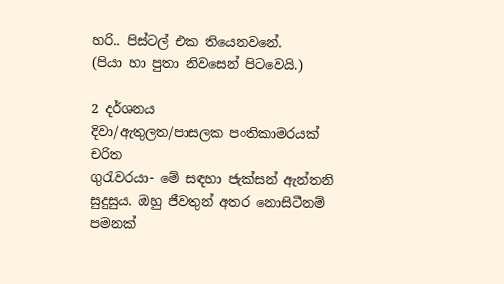හරි.. පිස්ටල් එක තියෙනවනේ.
(පියා හා පුතා නිවසෙන් පිටවෙයි.)

2 දර්ශනය
දිවා/ඇතුලත/පාසලක පංතිකාමරයක්
චරිත
ගුරැවරයා- මේ සඳහා ජැක්සන් ඇන්තනි සුදුසුය. ඔහු ජීවතුන් අතර නොසිටීනම් පමනක්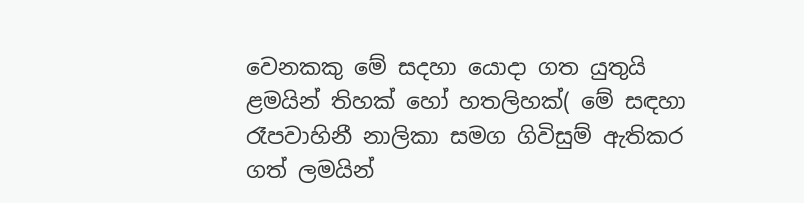වෙනකකු මේ සදහා යොදා ගත යුතුයි
ළමයින් තිහක් හෝ හතලිහක්( මේ සඳහා රෑපවාහිනී නාලිකා සමග ගිවිසුම් ඇතිකර ගත් ලමයින්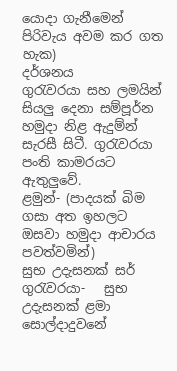යොදා ගැනීමෙන් පිරිවැය අවම කර ගත හැක)
දර්ශනය
ගුරැවරයා සහ ලමයින් සියලු දෙනා සම්පූර්න හමුදා නිළ ඇදුම්න් සැරසී සිටී. ගුරැවරයා පංති කාමරයට ඇතුලුවේ.
ළමුන්- (පාදයක් බිම ගසා අත ඉහලට ඔසවා හමුදා ආචාරය පවත්වමින්)
සුභ උදැසනක් සර්
ගුරැවරයා-   සුභ උදැසනක් ළමා සොල්දාදුවනේ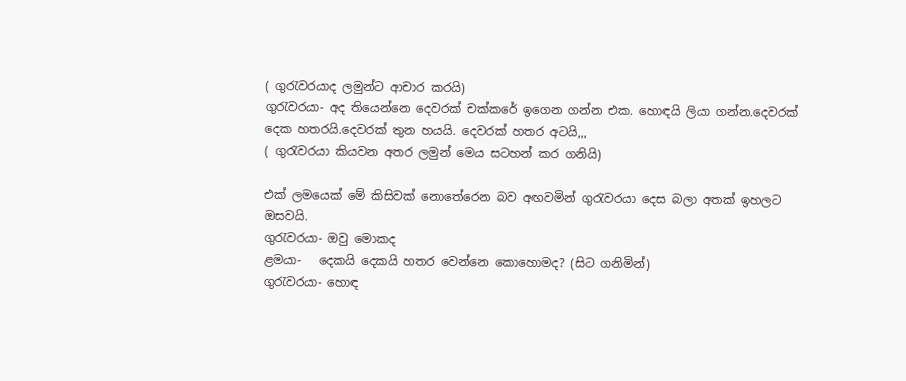( ගුරැවරයාද ලමුන්ට ආචාර කරයි)
ගුරැවරයා- අද ‍තියෙන්නෙ දෙවරක් චක්කරේ ඉගෙන ගන්න එක. හොඳයි ලියා ගන්න.දෙවරක් දෙක හතරයි.දෙවරක් තුන හයයි. දෙවරක් හතර අටයි,,,
( ගුරැවරයා කියවන අතර ලමුන් මෙය සටහන් කර ගනියි)

එක් ලමයෙක් මේ කිසිවක් නොතේරෙන බව අඟවමින් ගුරැවරයා දෙස බලා අතක් ඉහලට ඔසවයි.
ගුරැවරයා- ඔවු මොකද
ළමයා-   දෙකයි දෙකයි හතර වෙන්නෙ කොහොමද? (සිට ගනිමින්)
ගුරැවරයා- හොඳ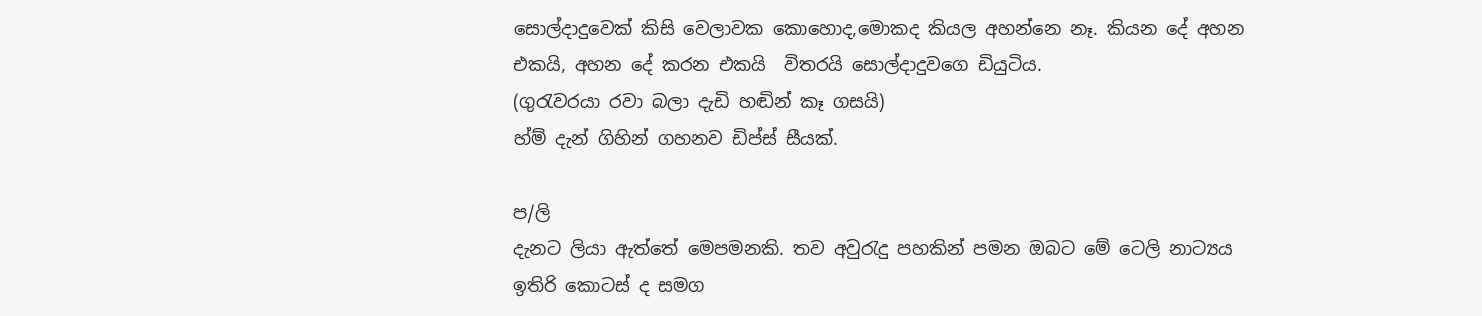සොල්දාදුවෙක් කිසි වෙලාවක කොහොද,මොකද කියල අහන්නෙ නෑ. කියන දේ අහන එකයි, අහන දේ කරන එකයි  විතරයි සොල්දාදුවගෙ ඩියුටිය.
(ගුරැවරයා රවා බලා දැඩි හඬින් කෑ ගසයි)
හ්ම් දැන් ගිහින් ගහනව ඩිප්ස් සීයක්.

ප/ලි
දැනට ලියා ඇත්තේ මෙපමනකි. තව අවුරැදු පහකින් පමන ඔබට මේ ටෙලි නාට්‍යය ඉතිරි කොටස් ද සමග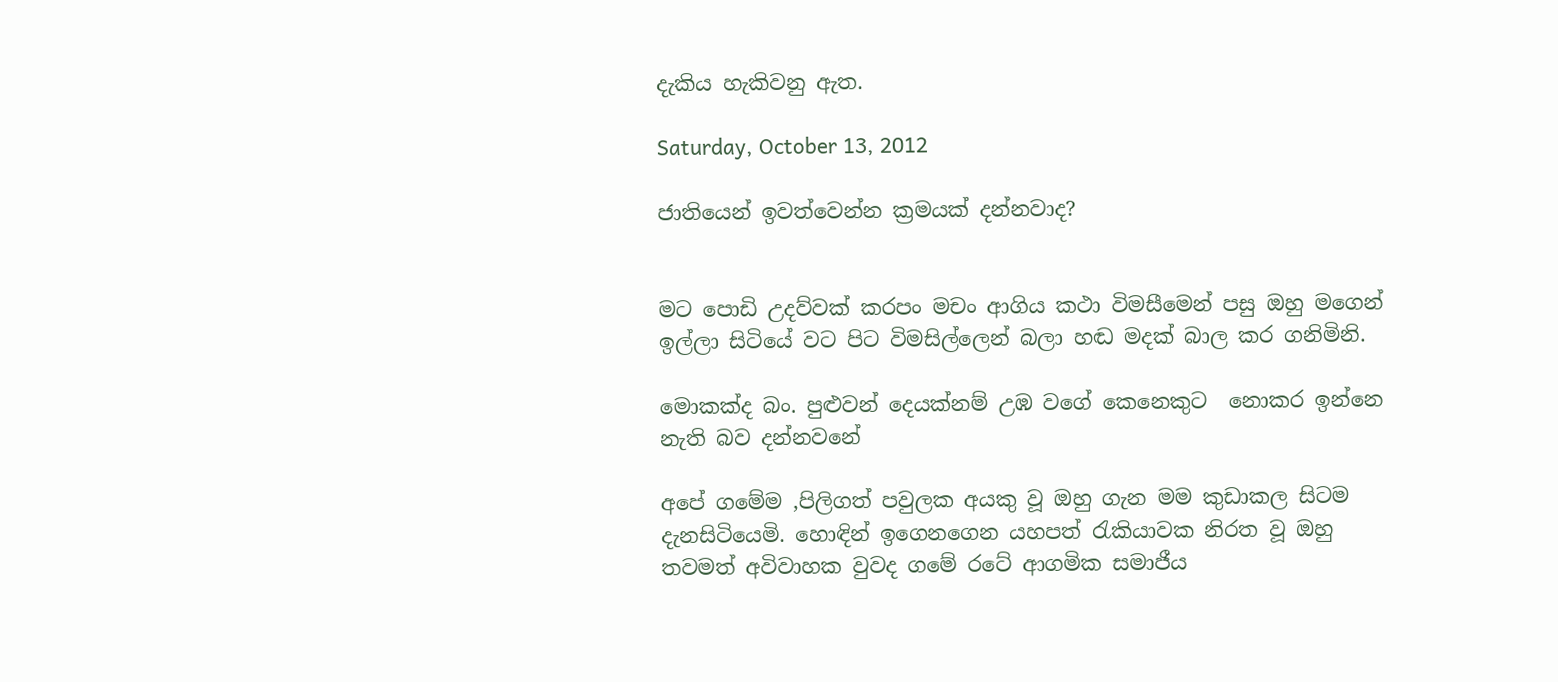දැකිය හැකිවනු ඇත.

Saturday, October 13, 2012

ජාතියෙන් ඉවත්වෙන්න ක්‍රමයක් දන්නවාද?


මට පොඩි උදව්වක් කරපං මචං ආගිය කථා විමසීමෙන් පසු ඔහු මගෙන් ඉල්ලා සිටියේ වට පිට විමසිල්ලෙන් බලා හඬ මදක් බාල කර ගනිමිනි.

මොකක්ද බං. පුළුවන් දෙයක්නම් උඹ වගේ කෙනෙකුට  නොකර ඉන්නෙ නැති බව දන්නවනේ

අපේ ගමේම ,පිලිගත් පවුලක අයකු වූ ඔහු ගැන මම කුඩාකල සිටම දැනසිටියෙමි. හොඳින් ඉගෙනගෙන යහපත් රැකියාවක නිරත වූ ඔහු තවමත් අවිවාහක වුවද ගමේ රටේ ආගමික සමාජීය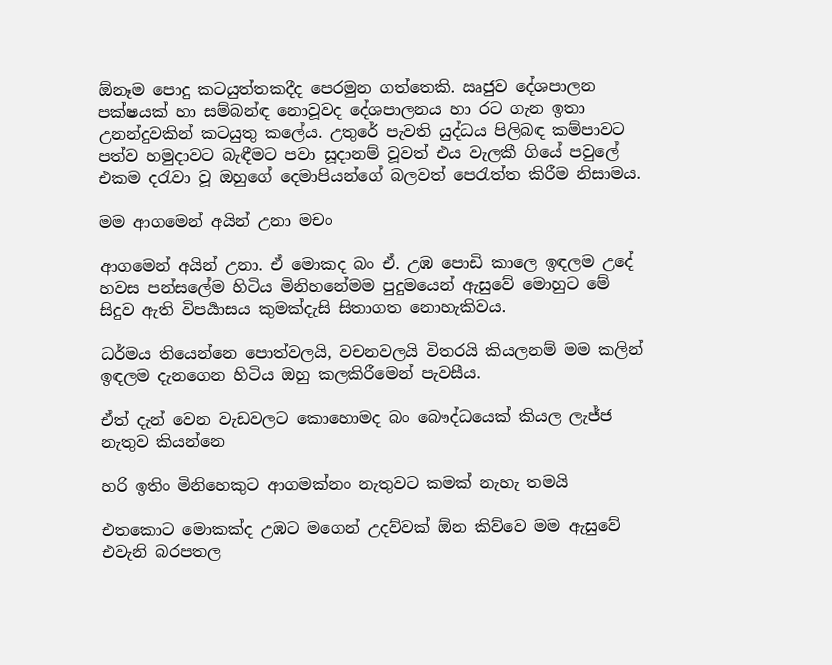ඕනෑම පොදු කටයුත්තකදීද පෙරමුන ගත්තෙකි. ඍජුව දේශපාලන පක්ෂයක් හා සම්බන්ඳ නොවූවද දේශපාලනය හා රට ගැන ඉතා උනන්දුවකින් කටයුතු කලේය. උතුරේ පැවති යුද්ධය පිලිබඳ කම්පාවට පත්ව හමුදාවට බැඳීමට පවා සූදානම් වූවත් එය වැලකී ගියේ පවුලේ එකම දරැවා වූ ඔහුගේ දෙමාපියන්ගේ බලවත් පෙරැත්ත කිරීම නිසාමය.

මම ආගමෙන් අයින් උනා මචං

ආගමෙන් අයින් උනා. ඒ මොකද බං ඒ. උඹ පොඩි කාලෙ ඉඳලම උදේ හවස පන්සලේම හිටිය මිනිහනේමම පුදුමයෙන් ඇසුවේ මොහුට මේ සිදුව ඇති විපර්‍යාසය කුමක්දැසි සිතාගත නොහැකිවය.

ධර්මය තියෙන්නෙ පොත්වලයි, වචනවලයි විතරයි කියලනම් මම කලින් ඉඳලම දැනගෙන හිටිය ඔහු කලකිරීමෙන් පැවසීය.

ඒත් දැන් වෙන වැඩවලට කොහොමද බං බෞද්ධයෙක් කියල ලැජ්ජ නැතුව කියන්නෙ

හරි ඉතිං මිනිහෙකුට ආගමක්නං නැතුවට කමක් නැහැ තමයි

එතකොට මොකක්ද උඹට මගෙන් උදව්වක් ඕන කිව්වෙ මම ඇසුවේ එවැනි බරපතල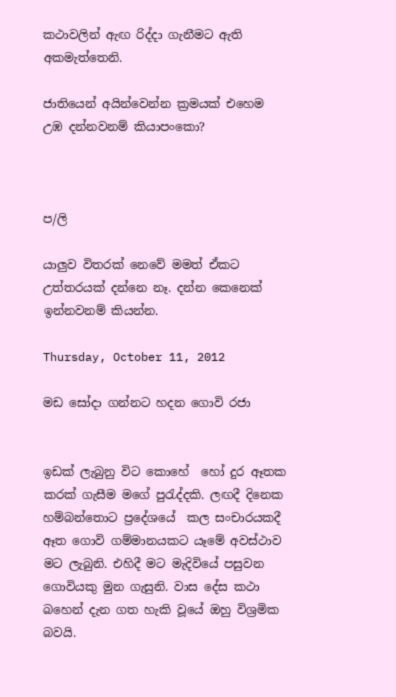කථාවලින් ඇඟ රිද්දා ගැනීමට ඇති අකමැත්තෙනි.

ජාතියෙන් අයින්වෙන්න ක්‍රමයක් එහෙම උඹ දන්නවනම් කියාපංකො?



ප/ලි

යාලුව විතරක් නෙවේ මමත් ඒකට උත්තරයක් දන්නෙ නෑ. දන්න කෙනෙක් ඉන්නවනම් කියන්න.

Thursday, October 11, 2012

මඩ සෝදා ගන්නට හදන ගොවි රජා


ඉඩක් ලැබුනු විට කොහේ  හෝ දුර ඈතක කරක් ගැසීම මගේ පුරැද්දකි. ලඟදී දිනෙක හම්බන්තොට ප්‍රදේශයේ  කල සංචාරයකදී ඈත ගොවි ගම්මානයකට යෑමේ අවස්ථාව මට ලැබුනි. එහිදී මට මැදිවියේ පසුවන ගොවියකු මුන ගැසුනි. වාස දේස කථා බහෙන් දැන ගත හැකි වූයේ ඔහු විශ්‍රමික බවයි.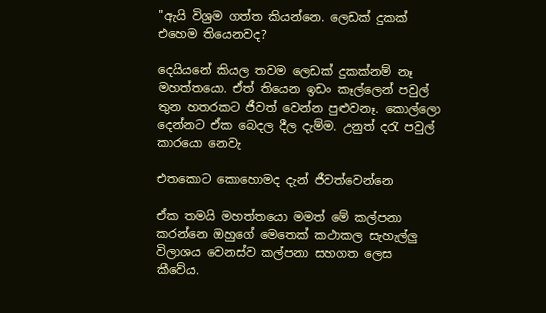"ඇයි විශ්‍රම ගත්ත කියන්නෙ. ලෙඩක් දුකක් එහෙම තියෙනවද?

දෙයියනේ කියල තවම ලෙඩක් දුකක්නම් නෑ මහත්තයො. ඒත් තියෙන ඉඩං කෑල්ලෙන් පවුල් තුන හතරකට ජීවත් වෙන්න පුළුවනෑ. කොල්ලො දෙන්නට ඒක බෙදල දීල දැම්ම. උනුත් දරැ පවුල් කාරයො නෙවැ

එතකොට කොහොමද දැන් ජීවත්වෙන්නෙ

ඒක තමයි මහත්තයො මමත් මේ කල්පනා කරන්නෙ ඔහුගේ මෙතෙක් කථාකල සැහැල්ලු විලාශය වෙනස්ව කල්පනා සහගත ලෙස කීවේය.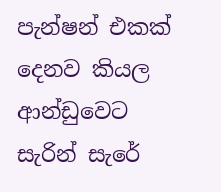පැන්ෂන් එකක් දෙනව කියල ආන්ඩුවෙට සැරින් සැරේ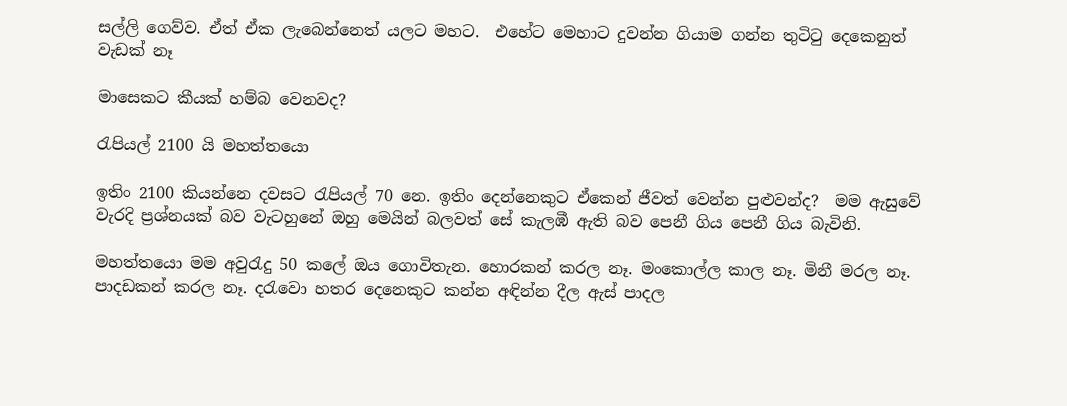සල්ලි ගෙව්ව. ඒත් ඒක ලැබෙන්නෙත් යලට මහට.  එහේට මෙහාට දුවන්න ගියාම ගන්න තුටිටු දෙකෙනුත් වැඩක් නෑ

මාසෙකට කීයක් හම්බ වෙනවද?

රැපියල් 2100 යි මහත්තයො

ඉතිං 2100 කියන්නෙ දවසට රැපියල් 70 නෙ. ඉතිං දෙන්නෙකුට ඒකෙන් ජීවත් වෙන්න පුළුවන්ද?  මම ඇසුවේ වැරදි ප්‍රශ්නයක් බව වැටහුනේ ඔහු මෙයින් බලවත් සේ කැලඹී ඇති බව පෙනී ගිය පෙනී ගිය බැවිනි.

මහත්තයො මම අවුරැදු 50 කලේ ඔය ගොවිතැන. හොරකන් කරල නෑ. මංකොල්ල කාල නෑ. මිනී මරල නෑ. පාදඩකන් කරල නෑ. දරැවො හතර දෙනෙකුට කන්න අඳින්න දීල ඇස් පාදල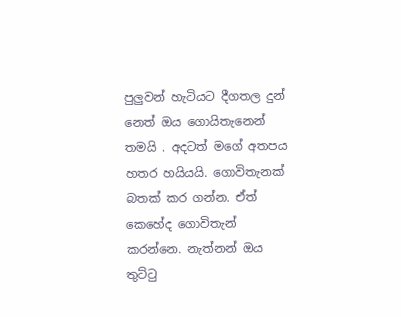පුලුවන් හැටියට දීගතල දුන්‍ නෙත් ඔය ගොයිතැනෙන් තමයි . අදටත් මගේ අතපය හතර හයියයි. ගොවිතැනක් බතක් කර ගන්න. ඒත් කෙහේද ගොවිතැන් කරන්නෙ. නැත්නන් ඔය තුට්ටු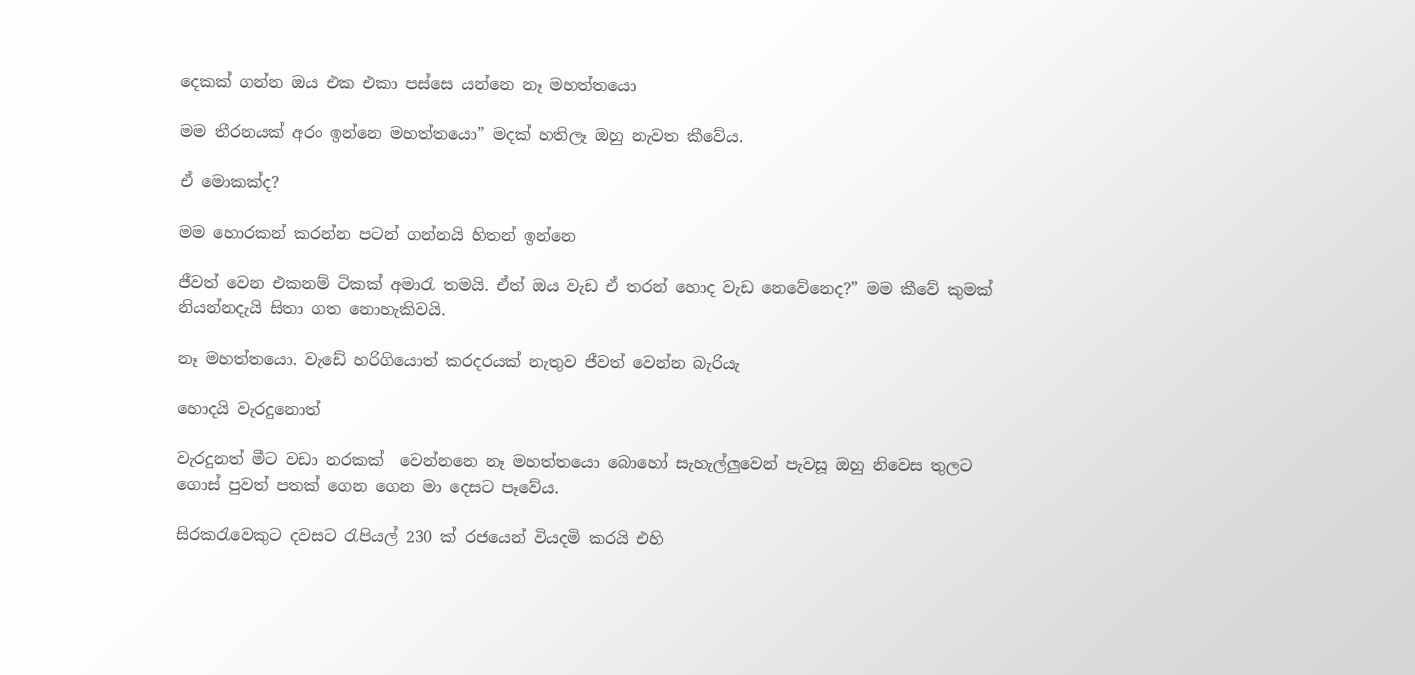දෙකක් ගන්න ඔය එක එකා පස්සෙ යන්නෙ නෑ මහත්තයො

මම තීරනයක් අරං ඉන්නෙ මහත්තයො” මදක් හතිලෑ ඔහු නැවත කීවේය.

ඒ මොකක්ද?

මම හොරකන් කරන්න පටන් ගන්නයි හිතන් ඉන්නෙ

ජීවත් වෙන එකනම් ටිකක් අමාරැ තමයි. ඒත් ඔය වැඩ ඒ තරන් හොද වැඩ නෙවේනෙද?” මම කීවේ කුමක් නියන්නදැයි සිතා ගත නොහැකිවයි.

නෑ මහත්තයො. වැඩේ හරිගියොත් කරදරයක් නැතුව ජීවත් වෙන්න බැරියැ

හොදයි වැරදුනොත්

වැරදුනත් මීට වඩා නරකක්  වෙන්නනෙ නෑ මහත්තයො බොහෝ සැහැල්ලුවෙන් පැවසූ ඔහු නිවෙස තුලට ගොස් පුවත් පතක් ගෙන ගෙන මා දෙසට පෑවේය.

සිරකරැවෙකුට දවසට රැපියල් 230 ක් රජයෙන් වියදමි කරයි එහි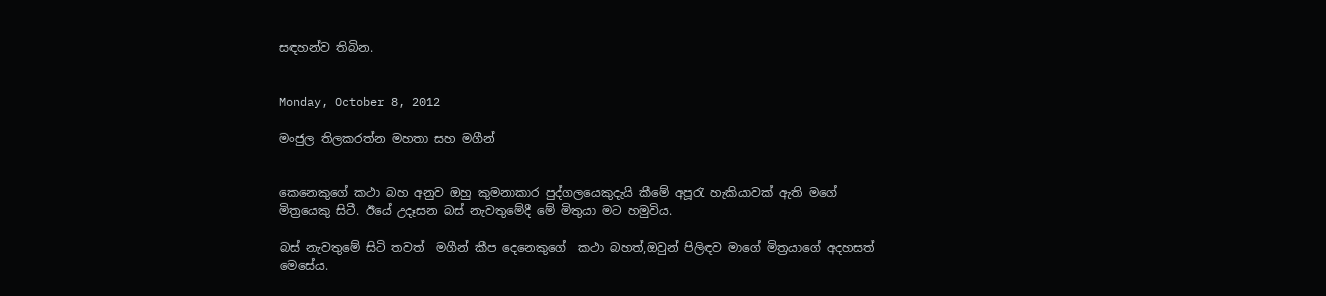සඳහන්ව තිබින.


Monday, October 8, 2012

මංජුල තිලකරත්න මහතා සහ මගීන්


කෙනෙකුගේ කථා බහ අනුව ඔහු කුමනාකාර පුද්ගලයෙකුදැයි කීමේ අපූරැ හැකියාවක් ඇති මගේ මිත්‍රයෙකු සිටී. ඊයේ උදෑසන බස් නැවතුමේදී මේ මිතුයා මට හමුවිය.

බස් නැවතුමේ සිටි තවත්  මගීන් කීප දෙනෙකුගේ  කථා බහත්,ඔවුන් පිලිඳව මාගේ මිත්‍රයාගේ අදහසත් මෙසේය.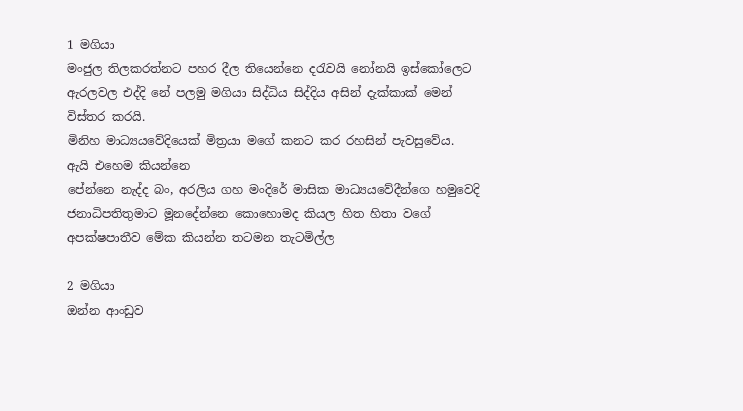1 මගියා
මංජුල තිලකරත්නට පහර දීල තියෙන්නෙ දරැවයි නෝනයි ඉස්කෝලෙට ඇරලවල එද්දි නේ පලමු මගියා සිද්ධිය සිද්දිය අසින් දැක්කාක් මෙන් විස්තර කරයි.
මිනිහ මාධ්‍යයවේදියෙක් මිත්‍රයා මගේ කනට කර රහසින් පැවසුවේය.
ඇයි එහෙම කියන්නෙ
පේන්නෙ නැද්ද බං, අරලිය ගහ මංදිරේ මාසික මාධ්‍යයවේදීන්ගෙ හමුවෙදි ජනාධිපතිතුමාට මූනදේන්නෙ කොහොමද කියල හිත හිතා වගේ අපක්ෂපාතීව මේක කියන්න තටමන තැටමිල්ල

2 මගියා
ඔන්න ආංඩුව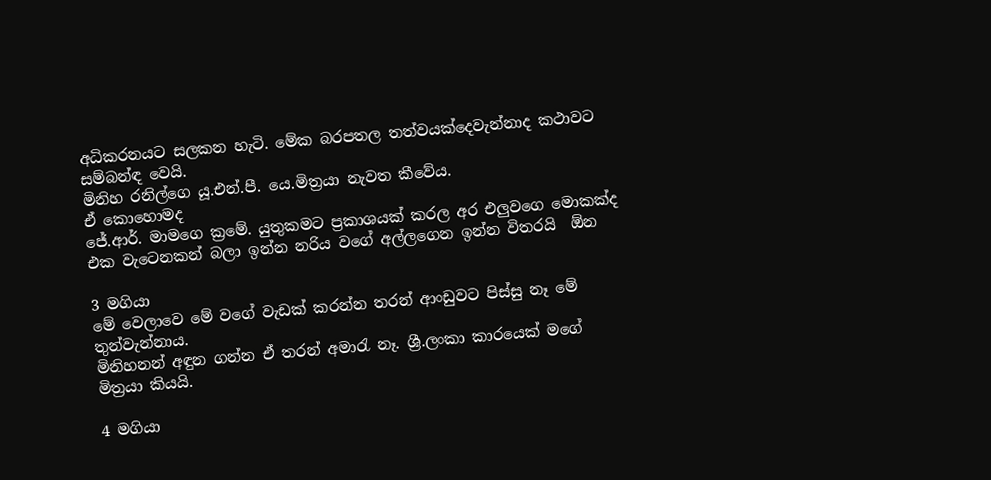අධිකරනයට සලකන හැටි. මේක බරපතල තත්වයක්දෙවැන්නාද කථාවට සම්බන්ඳ වෙයි.
මිනිහ රනිල්ගෙ යූ.එන්.පී. යෙ.මිත්‍රයා නැවත කීවේය.
ඒ කොහොමද
ජේ.ආර්. මාමගෙ ක්‍රමේ. යුතුකමට ප්‍රකාශයක් කරල අර එලුවගෙ මොකක්ද එක වැටෙනකන් බලා ඉන්න නරිය වගේ අල්ලගෙන ඉන්න විතරයි  ඕන

3 මගියා
මේ වෙලාවෙ මේ වගේ වැඩක් කරන්න තරන් ආංඩුවට පිස්සු නෑ මේ තුන්වැන්නාය.
මිනිහනන් අඳුන ගන්න ඒ තරන් අමාරැ නෑ. ශ්‍රී.ලංකා කාරයෙක් මගේ මිත්‍රයා කියයි.

4 මගියා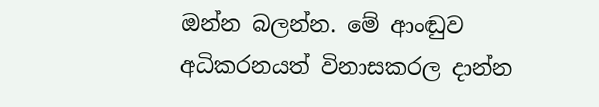ඔන්න බලන්න. මේ ආංඬුව අධිකරනයත් විනාසකරල දාන්න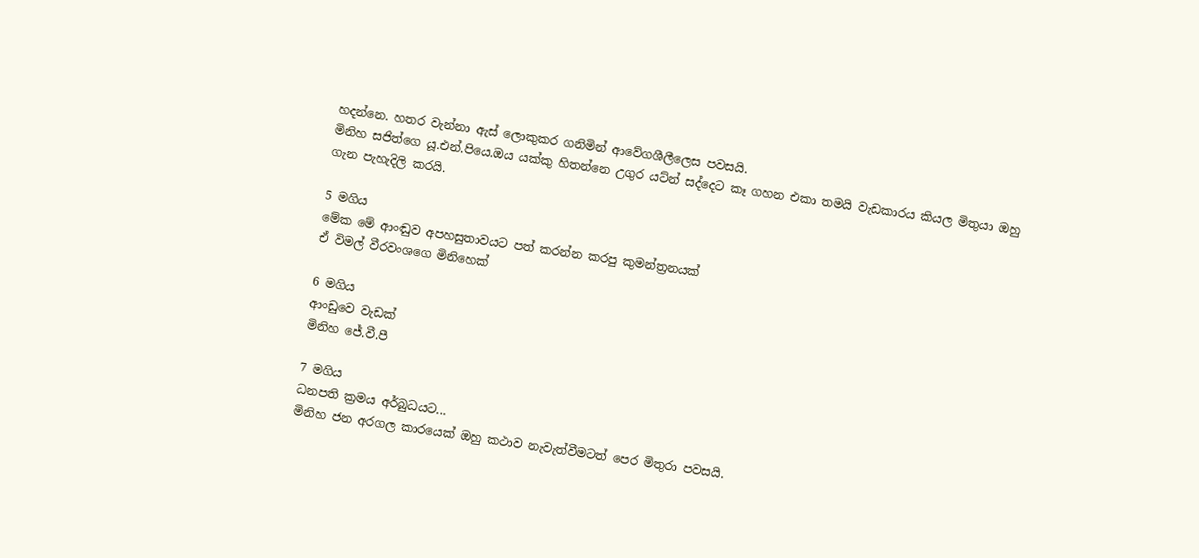හදන්නෙ. හතර වැන්නා ඇස් ලොකුකර ගනිමින් ආවේගශීලීලෙස පවසයි.
මිනිහ සජිත්ගෙ යූ.එන්.පියෙ.ඔය යක්කු හිතන්නෙ උගුර යට්න් සද්දෙට කෑ ගහන එකා තමයි වැඩකාරය කියල මිතුයා ඔහු ගැන පැහැදිලි කරයි.

5 මගිය
මේක මේ ආංඬුව අපහසුතාවයට පත් කරන්න කරපු කුමන්ත්‍රනයක්
ඒ විමල් වීරවංශගෙ මිනිහෙක්

6 මගිය
ආංඩුවෙ වැඩක්
මිනිහ ජේ.වී.පී

7 මගිය
ධනපති ක්‍රමය අර්බුධයට...
මිනිහ ජන අරගල කාරයෙක් ඔහු කථාව නැවැත්වීමටත් පෙර මිතුරා පවසයි.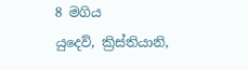8 මගිය
යුදෙව්, ක්‍රිස්තියානි,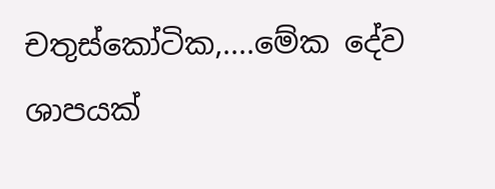චතුස්කෝටික,....මේක දේව ශාපයක්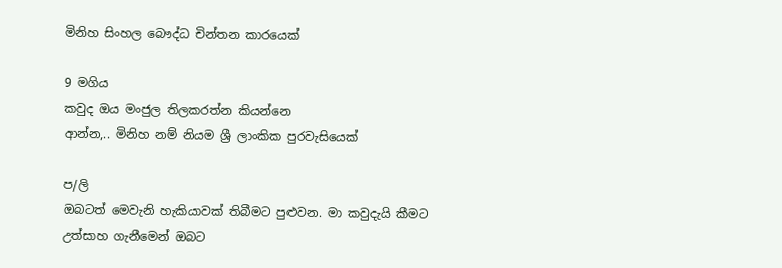මිනිහ සිංහල බෞද්ධ චින්තන කාරයෙක්

9 මගිය
කවුද ඔය මංජුල තිලකරත්න කියන්නෙ
ආන්න,.. මිනිහ නම් නියම ශ්‍රී ලාංකික පුරවැසියෙක්

ප/ලි
ඔබටත් මෙවැනි හැකියාවක් තිබීමට පුළුවන. මා කවුදැයි කීමට උත්සාහ ගැනීමෙන් ඔබට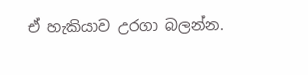ඒ හැකියාව උරගා බලන්න.